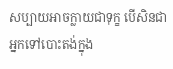សប្បាយអាចក្លាយជាទុក្ខ បើសិនជាអ្នកទៅបោះតង់ក្នុង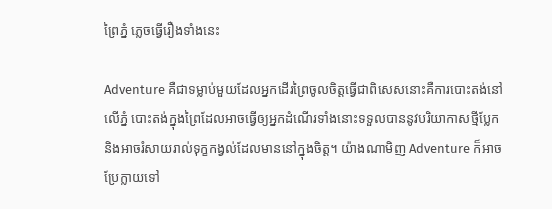ព្រៃភ្នំ ភ្លេចធ្វើរឿងទាំងនេះ

Adventure គឺជាទម្លាប់មួយដែលអ្នកដើរព្រៃចូលចិត្តធ្វើជាពិសេសនោះគឺការបោះតង់នៅលើភ្នំ បោះតង់ក្នុងព្រៃដែលអាចធ្វើឲ្យអ្នកដំណើរទាំងនោះទទួលបាននូវបរិយាកាសថ្មីប្លែក និងអាចរំសាយរាល់ទុក្ខកង្វល់ដែលមាននៅក្នុងចិត្ត។ យ៉ាងណាមិញ Adventure ក៏អាចប្រែក្លាយទៅ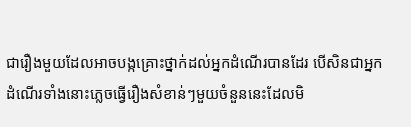ជារឿងមួយដែលអាចបង្កគ្រោះថ្នាក់ដល់អ្នកដំណើរបានដែរ បើសិនជាអ្នកដំណើរទាំងនោះភ្លេចធ្វើរឿងសំខាន់ៗមួយចំនួននេះដែលមិ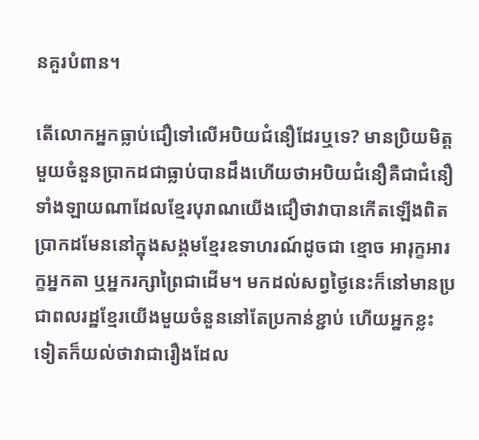នគួរបំពាន។

តើលោកអ្នកធ្លាប់ជឿទៅលើអបិយជំនឿដែរឬទេ? មានប្រិយមិត្តមួយចំនួនប្រាកដជាធ្លាប់បានដឹងហើយថាអបិយជំនឿគឺជាជំនឿទាំងឡាយណាដែលខ្មែរបុរាណយើងជឿថាវាបានកើតឡើងពិតប្រាកដមែននៅក្នុងសង្គមខ្មែរឧទាហរណ៍ដូចជា ខ្មោច អារុក្ខអារក្ខអ្នកតា ឬអ្នករក្សាព្រៃជាដើម។ មកដល់សព្វថ្ងៃនេះក៏នៅមានប្រជាពលរដ្ឋខ្មែរយើងមួយចំនួននៅតែប្រកាន់ខ្ជាប់ ហើយអ្នកខ្លះទៀតក៏យល់ថាវាជារឿងដែល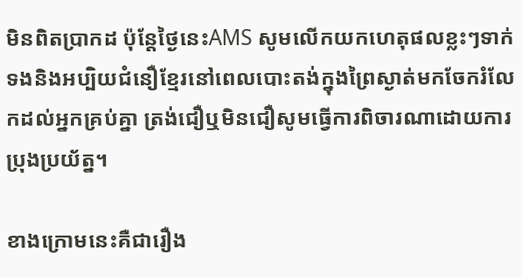មិនពិតប្រាកដ ប៉ុន្តែថ្ងៃនេះAMS សូមលើកយកហេតុផលខ្លះៗទាក់ទងនិងអប្បិយជំនឿខ្មែរនៅពេលបោះតង់ក្នុងព្រៃស្ងាត់មកចែករំលែកដល់អ្នកគ្រប់គ្នា ត្រង់ជឿឬមិនជឿសូមធ្វើការពិចារណាដោយការប្រុងប្រយ័ត្ន។

ខាងក្រោមនេះគឺជារឿង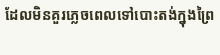ដែលមិនគួរភ្លេចពេលទៅបោះតង់ក្នុងព្រៃ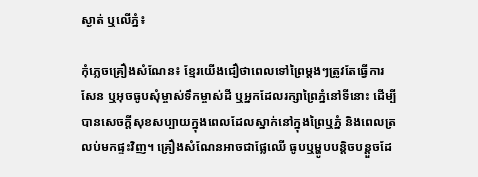ស្ងាត់ ឬលើភ្នំ៖

កុំភ្លេចគ្រឿងសំណែន៖ ខ្មែរយើងជឿថាពេលទៅព្រៃម្ដងៗត្រូវតែធ្វើការសែន ឬអុចធូបសុំម្ចាស់ទឹកម្ចាស់ដី ឬអ្នកដែលរក្សាព្រៃភ្នំនៅទីនោះ ដើម្បីបានសេចក្ដីសុខសប្បាយក្នុងពេលដែលស្នាក់នៅក្នុងព្រៃឬភ្នំ និងពេលត្រលប់មកផ្ទះវិញ។ គ្រឿងសំណែនអាចជាផ្លែឈើ ធូបឬម្ហូបបន្តិចបន្តួចដែ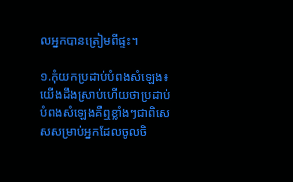លអ្នកបានត្រៀមពីផ្ទះ។

១.កុំយកប្រដាប់បំពងសំឡេង៖ យើងដឹងស្រាប់ហើយថាប្រដាប់បំពងសំឡេងគឺឮខ្លាំងៗជាពិសេសសម្រាប់អ្នកដែលចូលចិ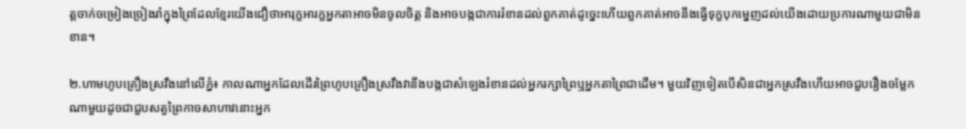ត្តចាក់ចម្រៀងច្រៀងរាំក្នុងព្រៃដែលខ្មែរយើងជឿថាអារុក្ខអារក្ខអ្នកតាអាចមិនចូលចិត្ត និងអាចបង្កជាការរំខានដល់ពួកគាត់ដូច្នេះហើយពួកគាត់អាចនឹងធ្វើទុក្ខបុកម្នេញដល់យើងដោយប្រការណាមួយជាមិនខាន។

២.ហាមហូបគ្រឿងស្រវឹងនៅលើភ្នំ៖ កាលណាអ្នកដែលដើរព្រៃហូបគ្រឿងស្រវឹងវានឹងបង្កជាសំឡេងរំខានដល់អ្នករក្សាព្រៃឬអ្នកតាព្រៃជាដើម។ មួយវិញទៀតបើសិនជាអ្នកស្រវឹងហើយអាចជួបរឿងចម្លែកណាមួយដូចជាជួបសត្វព្រៃកាចសាហាវនោះអ្នក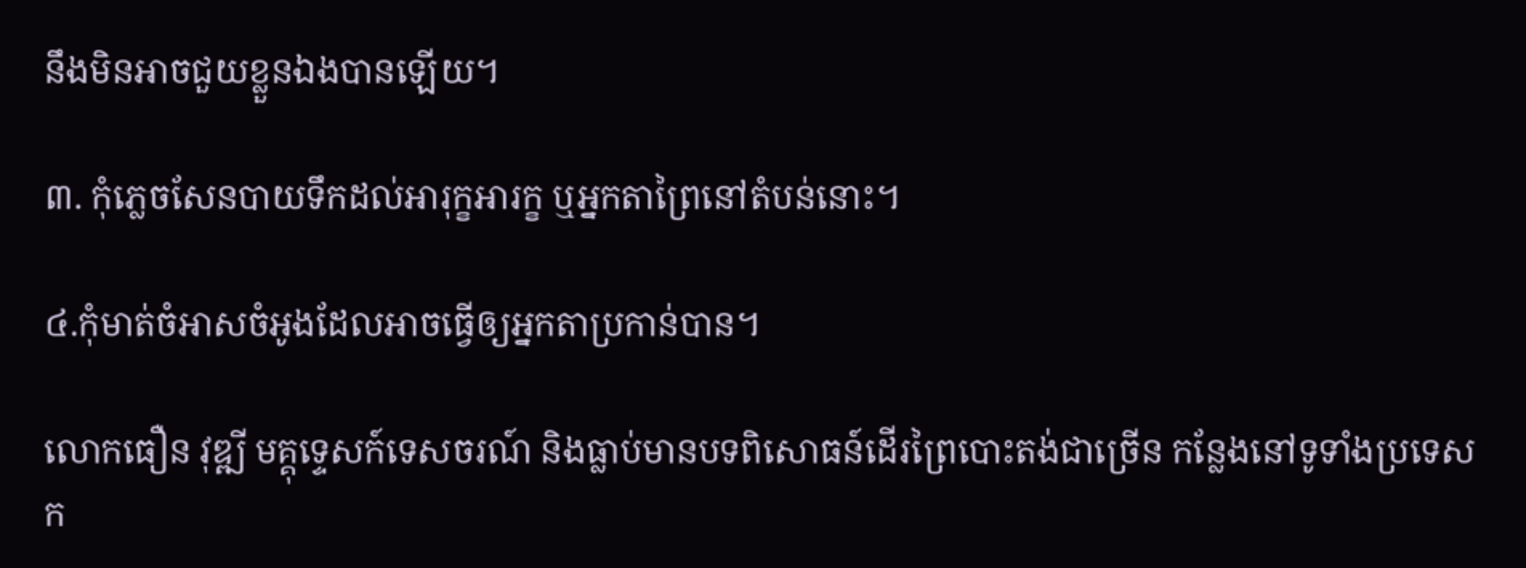នឹងមិនអាចជួយខ្លួនឯងបានឡើយ។

៣. កុំភ្លេចសែនបាយទឹកដល់អារុក្ខអារក្ខ ឬអ្នកតាព្រៃនៅតំបន់នោះ។

៤.កុំមាត់ចំអាសចំអូងដែលអាចធ្វើឲ្យអ្នកតាប្រកាន់បាន។

លោកធឿន វុឌ្ឍី មគ្គុទ្ទេសក៍ទេសចរណ៍ និងធ្លាប់មានបទពិសោធន៍ដើរព្រៃបោះតង់ជាច្រើន កន្លែងនៅទូទាំងប្រទេសក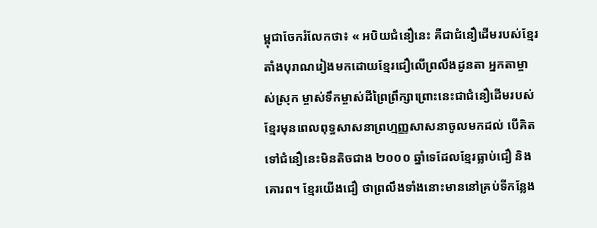ម្ពុជាចែករំលែកថា៖ « អបិយជំនឿនេះ គឺជាជំនឿដើមរបស់ខ្មែរតាំងបុរាណរៀងមកដោយខ្មែរជឿលើព្រលឹងដូនតា អ្នកតាម្ចាស់ស្រុក ម្ចាស់ទឹកម្ចាស់ដីព្រៃព្រឹក្សាព្រោះនេះជាជំនឿដើមរបស់ខ្មែរមុនពេលពុទ្ធសាសនាព្រហ្មញ្ញសាសនាចូលមកដល់ បើគិតទៅជំនឿនេះមិនតិចជាង ២០០០ ឆ្នាំទេដែលខ្មែរធ្លាប់ជឿ និងគោរព។ ខ្មែរយើងជឿ ថាព្រលឹងទាំងនោះមាននៅគ្រប់ទីកន្លែង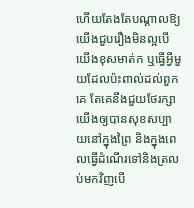ហើយតែងតែបណ្តាលឱ្យយើងជួបរឿងមិនល្អបើយើងខុសមាត់ក ឬធ្វើអ្វីមួយដែលប៉ះពាល់ដល់ពួកគេ តែគេនឹងជួយថែរក្សាយើងឲ្យបានសុខសប្បាយនៅក្នុងព្រៃ និងក្នុងពេលធ្វើដំណើរទៅនិងត្រលប់មកវិញបើ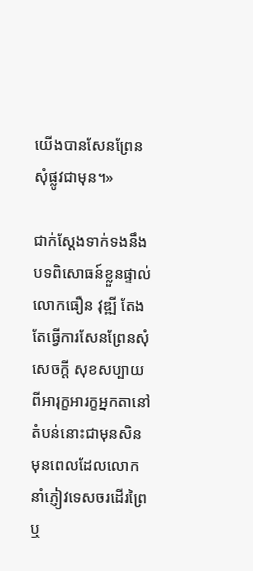យើងបានសែនព្រែនសុំផ្លូវជាមុន។»

ជាក់ស្ដែងទាក់ទងនឹងបទពិសោធន៍ខ្លួនផ្ទាល់លោកធឿន វុឌ្ឍី តែងតែធ្វើការសែនព្រែនសុំសេចក្ដី សុខសប្បាយពីអារុក្ខអារក្ខអ្នកតានៅតំបន់នោះជាមុនសិន មុនពេលដែលលោកនាំភ្ញៀវទេសចរដើរព្រៃ ឬ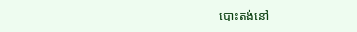បោះតង់នៅ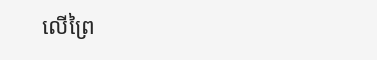លើព្រៃ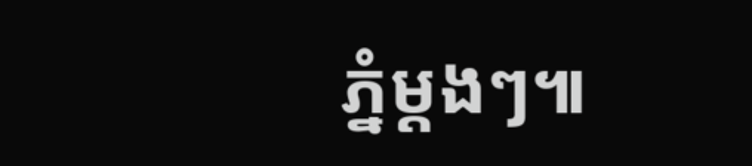ភ្នំម្ដងៗ៕